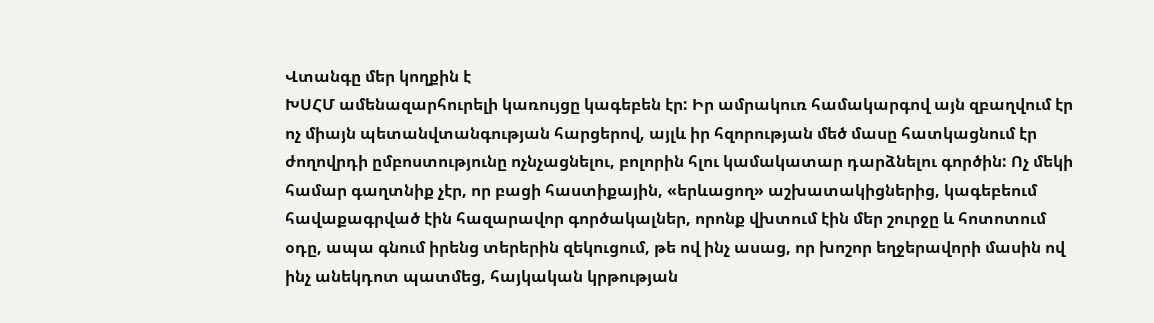Վտանգը մեր կողքին է
ԽՍՀՄ ամենազարհուրելի կառույցը կագեբեն էր: Իր ամրակուռ համակարգով այն զբաղվում էր ոչ միայն պետանվտանգության հարցերով, այլև իր հզորության մեծ մասը հատկացնում էր ժողովրդի ըմբոստությունը ոչնչացնելու, բոլորին հլու կամակատար դարձնելու գործին: Ոչ մեկի համար գաղտնիք չէր, որ բացի հաստիքային, «երևացող» աշխատակիցներից, կագեբեում հավաքագրված էին հազարավոր գործակալներ, որոնք վխտում էին մեր շուրջը և հոտոտում օդը, ապա գնում իրենց տերերին զեկուցում, թե ով ինչ ասաց, որ խոշոր եղջերավորի մասին ով ինչ անեկդոտ պատմեց, հայկական կրթության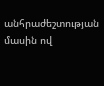անհրաժեշտության մասին ով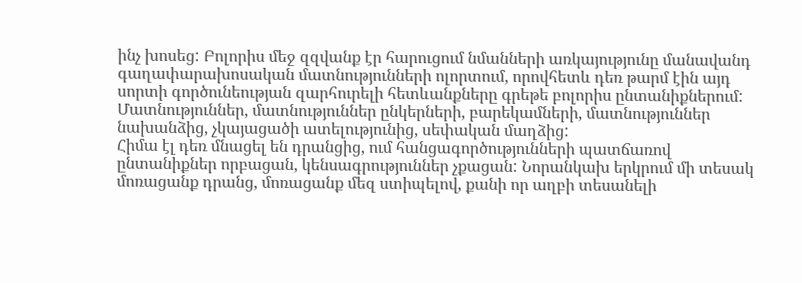ինչ խոսեց: Բոլորիս մեջ զզվանք էր հարուցում նմանների առկայությունը մանավանդ գաղափարախոսական մատնությունների ոլորտում, որովհետև դեռ թարմ էին այդ սորտի գործունեության զարհուրելի հետևանքները գրեթե բոլորիս ընտանիքներում: Մատնություններ, մատնություններ ընկերների, բարեկամների, մատնություններ նախանձից, չկայացածի ատելությունից, սեփական մաղձից:
Հիմա էլ դեռ մնացել են դրանցից, ում հանցագործությունների պատճառով ընտանիքներ որբացան, կենսագրություններ չքացան: Նորանկախ երկրում մի տեսակ մոռացանք դրանց, մոռացանք մեզ ստիպելով, քանի որ աղբի տեսանելի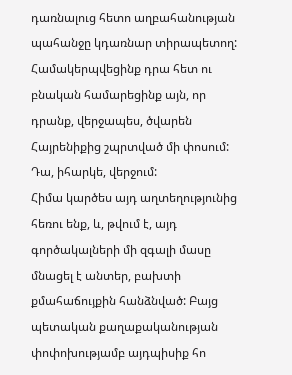դառնալուց հետո աղբահանության պահանջը կդառնար տիրապետող: Համակերպվեցինք դրա հետ ու բնական համարեցինք այն, որ դրանք, վերջապես, ծվարեն Հայրենիքից շպրտված մի փոսում: Դա, իհարկե, վերջում:
Հիմա կարծես այդ աղտեղությունից հեռու ենք, և, թվում է, այդ գործակալների մի զգալի մասը մնացել է անտեր, բախտի քմահաճույքին հանձնված: Բայց պետական քաղաքականության փոփոխությամբ այդպիսիք հո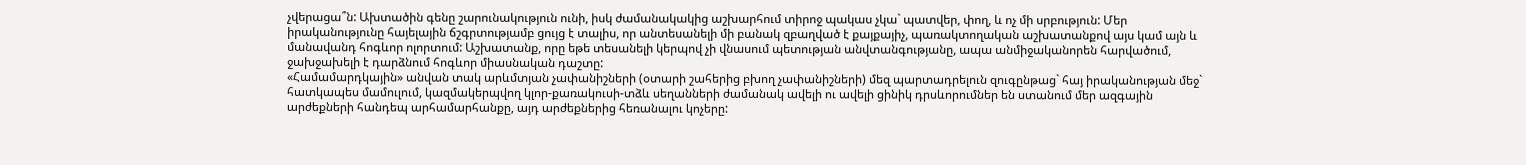չվերացա՞ն: Ախտածին գենը շարունակություն ունի, իսկ ժամանակակից աշխարհում տիրոջ պակաս չկա` պատվեր, փող, և ոչ մի սրբություն: Մեր իրականությունը հայելային ճշգրտությամբ ցույց է տալիս, որ անտեսանելի մի բանակ զբաղված է քայքայիչ, պառակտողական աշխատանքով այս կամ այն և մանավանդ հոգևոր ոլորտում: Աշխատանք, որը եթե տեսանելի կերպով չի վնասում պետության անվտանգությանը, ապա անմիջականորեն հարվածում, ջախջախելի է դարձնում հոգևոր միասնական դաշտը:
«Համամարդկային» անվան տակ արևմտյան չափանիշների (օտարի շահերից բխող չափանիշների) մեզ պարտադրելուն զուգընթաց` հայ իրականության մեջ` հատկապես մամուլում, կազմակերպվող կլոր-քառակուսի-տձև սեղանների ժամանակ ավելի ու ավելի ցինիկ դրսևորումներ են ստանում մեր ազգային արժեքների հանդեպ արհամարհանքը, այդ արժեքներից հեռանալու կոչերը: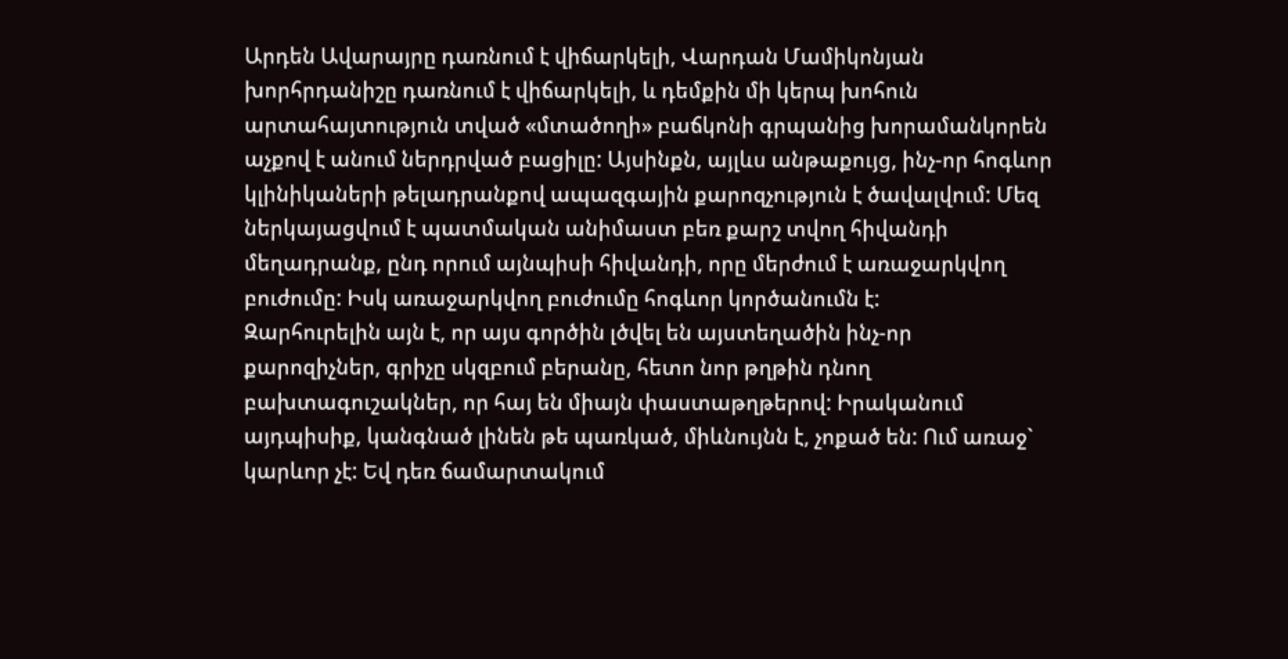Արդեն Ավարայրը դառնում է վիճարկելի, Վարդան Մամիկոնյան խորհրդանիշը դառնում է վիճարկելի, և դեմքին մի կերպ խոհուն արտահայտություն տված «մտածողի» բաճկոնի գրպանից խորամանկորեն աչքով է անում ներդրված բացիլը: Այսինքն, այլևս անթաքույց, ինչ-որ հոգևոր կլինիկաների թելադրանքով ապազգային քարոզչություն է ծավալվում: Մեզ ներկայացվում է պատմական անիմաստ բեռ քարշ տվող հիվանդի մեղադրանք, ընդ որում այնպիսի հիվանդի, որը մերժում է առաջարկվող բուժումը: Իսկ առաջարկվող բուժումը հոգևոր կործանումն է:
Զարհուրելին այն է, որ այս գործին լծվել են այստեղածին ինչ-որ քարոզիչներ, գրիչը սկզբում բերանը, հետո նոր թղթին դնող բախտագուշակներ, որ հայ են միայն փաստաթղթերով: Իրականում այդպիսիք, կանգնած լինեն թե պառկած, միևնույնն է, չոքած են: Ում առաջ` կարևոր չէ: Եվ դեռ ճամարտակում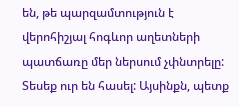են, թե պարզամտություն է վերոհիշյալ հոգևոր աղետների պատճառը մեր ներսում չփնտրելը: Տեսեք ուր են հասել: Այսինքն, պետք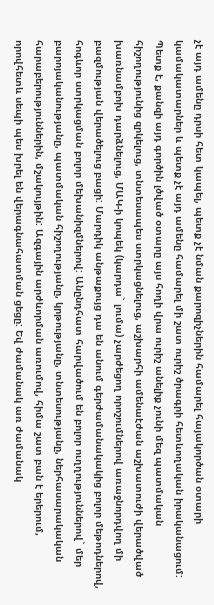չէ այդ ամենը դրսի հետ կապել, պետք չէ նման քարոզիչներին համարել հայակործան օտարի կամակատարներ և պետք չէ այդ ամենը համարել մի շատ ուրիշ ծրագրի հետևողական իրականացում:
Պետք է, քանզի այդ գործին լծված օտարը այս հողի վրա ուրիշ անելիք չունի մեզ պատմական հիշողությունից զրկելուց, տնտեսապես ստրկացնելուց, աշխարհի ամենաէժան աշխատուժի վերածված խառնամբոխ դարձնելուց, ՄԱԿ-ի կոպեկ (կարդա` լումա) չարժեցող որոշումներով առաջնորդվող մի բազմության վերածելուց բացի: Մարդիկ անթաքույց դա են անում գերժամանակակից բոլոր մեթոդներով, հոգևոր ստրկացման բոլոր մեխանիզմներով: Անընդհատ հարվածում են բոլոր ուղղություններով` մեր բարոյականությանը, պատմական հիշողությանը, կրթությանը, տնտեսությանը, ներհասարակական հարաբերություններին, մշակույթին: Ազգային արժևորման առումով, հիմա շատ բան է երերում, որովհետև սեպի պես խրել են վերագնահատման ցեցը: Եվ ժամանակ առ ժամանակ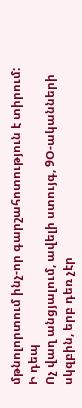մթնոլորտում ինչ-որ գարշահոտություն է տիրում:
Ի դեպ
Ոչ վաղ անցյալում, ավելի ստույգ, 9Օ-ականների սկզբին, երբ դեռ չէր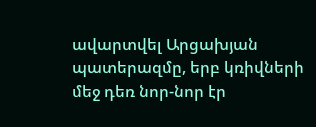ավարտվել Արցախյան պատերազմը, երբ կռիվների մեջ դեռ նոր-նոր էր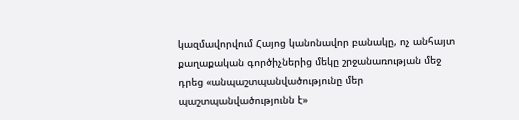կազմավորվում Հայոց կանոնավոր բանակը, ոչ անհայտ քաղաքական գործիչներից մեկը շրջանառության մեջ դրեց «անպաշտպանվածությունը մեր պաշտպանվածությունն է»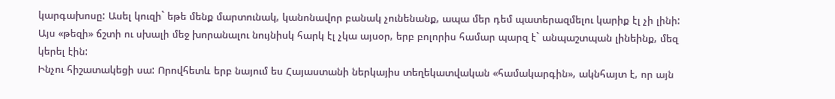կարգախոսը: Ասել կուզի` եթե մենք մարտունակ, կանոնավոր բանակ չունենանք, ապա մեր դեմ պատերազմելու կարիք էլ չի լինի: Այս «թեզի» ճշտի ու սխալի մեջ խորանալու նույնիսկ հարկ էլ չկա այսօր, երբ բոլորիս համար պարզ է` անպաշտպան լինեինք, մեզ կերել էին:
Ինչու հիշատակեցի սա: Որովհետև երբ նայում ես Հայաստանի ներկայիս տեղեկատվական «համակարգին», ակնհայտ է, որ այն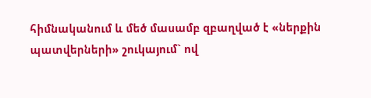հիմնականում և մեծ մասամբ զբաղված է «ներքին պատվերների» շուկայում` ով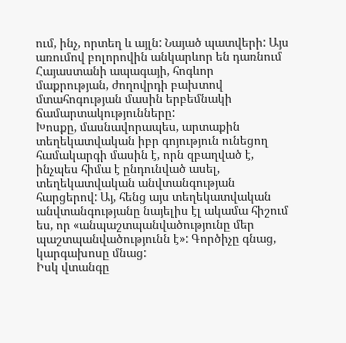ում, ինչ, որտեղ և այլն: Նայած պատվերի: Այս առումով բոլորովին անկարևոր են դառնում Հայաստանի ապագայի, հոգևոր մաքրության, ժողովրդի բախտով մտահոգության մասին երբեմնակի ճամարտակությունները:
Խոսքը, մասնավորապես, արտաքին տեղեկատվական իբր գոյություն ունեցող համակարգի մասին է, որն զբաղված է, ինչպես հիմա է ընդունված ասել, տեղեկատվական անվտանգության հարցերով: Այ, հենց այս տեղեկատվական անվտանգությանը նայելիս էլ ակամա հիշում ես, որ «անպաշտպանվածությունը մեր պաշտպանվածությունն է»: Գործիչը գնաց, կարգախոսը մնաց:
Իսկ վտանգը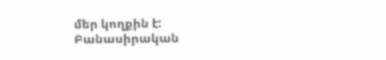մեր կողքին է:
Բանասիրական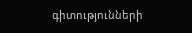գիտությունների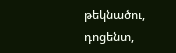թեկնածու, դոցենտ,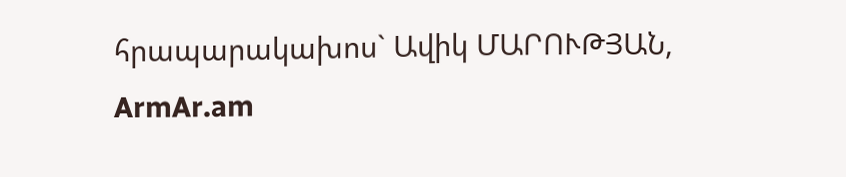հրապարակախոս` Ավիկ ՄԱՐՈՒԹՅԱՆ,
ArmAr.am